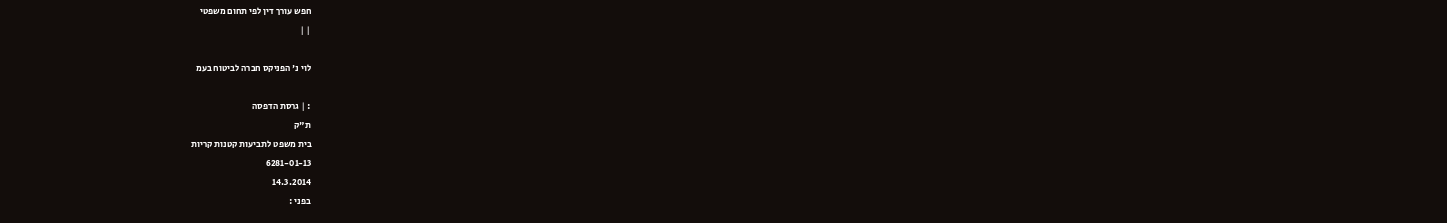חפש עורך דין לפי תחום משפטי
| |

לוי נ' הפניקס חברה לביטוח בעמ

: | גרסת הדפסה
ת"ק
בית משפט לתביעות קטנות קריות
6281-01-13
14.3.2014
בפני :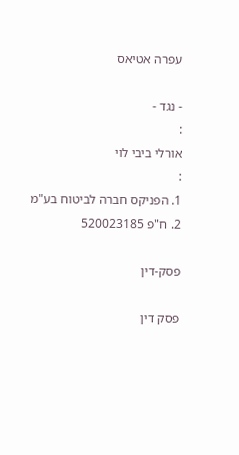עפרה אטיאס

- נגד -
:
אורלי ביבי לוי
:
1. הפניקס חברה לביטוח בע"מ
2. ח"פ 520023185

פסק-דין

פסק דין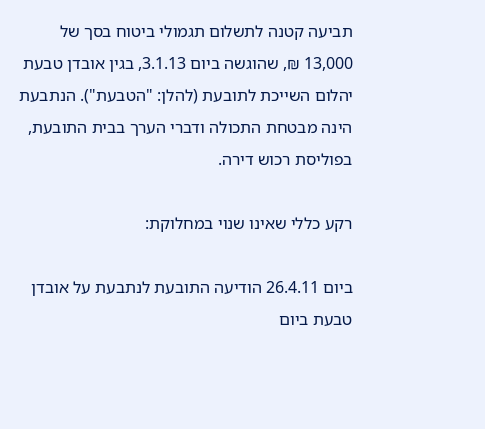תביעה קטנה לתשלום תגמולי ביטוח בסך של 13,000 ₪, שהוגשה ביום 3.1.13, בגין אובדן טבעת יהלום השייכת לתובעת (להלן: "הטבעת"). הנתבעת הינה מבטחת התכולה ודברי הערך בבית התובעת, בפוליסת רכוש דירה.

רקע כללי שאינו שנוי במחלוקת:

ביום 26.4.11 הודיעה התובעת לנתבעת על אובדן טבעת ביום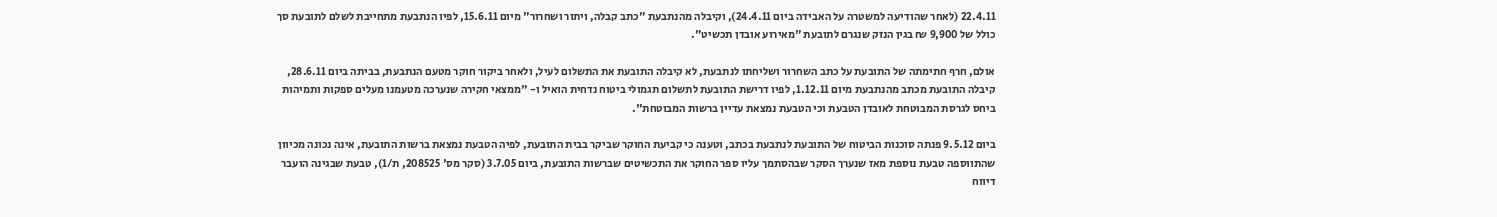22.4.11 (לאחר שהודיעה למשטרה על האבידה ביום 24.4.11), וקיבלה מהנתבעת "כתב קבלה, ויתור ושחרור" מיום 15.6.11, לפיו הנתבעת מתחייבת לשלם לתובעת סך כולל של 9,900 ₪ בגין הנזק שנגרם לתובעת "מאירוע אובדן תכשיט".

אולם, חרף חתימתה של התובעת על כתב השחרור ושליחתו לנתבעת, לא קיבלה התובעת את התשלום לעיל, ולאחר ביקור חוקר מטעם הנתבעת, בביתה ביום 28.6.11, קיבלה התובעת מכתב מהנתבעת מיום 1.12.11, לפיו דרישת התובעת לתשלום תגמולי ביטוח נדחית הואיל ו- "ממצאי חקירה שנערכה מטעמנו מעלים ספקות ותמיהות ביחס לגרסת המבוטחת לאובדן הטבעת וכי הטבעת נמצאת עדיין ברשות המבוטחת".

ביום 9.5.12 פנתה סוכנות הביטוח של התובעת לנתבעת בכתב, וטענה כי קביעת החוקר שביקר בבית התובעת, לפיה הטבעת נמצאת ברשות התובעת, אינה נכונה מכיוון שהתווספה טבעת נוספת מאז שנערך הסקר שבהסתמך עליו ספר החוקר את התכשיטים שברשות התובעת, ביום 3.7.05 (סקר מס' 208525, ת/1), טבעת שבגינה הועבר דיווח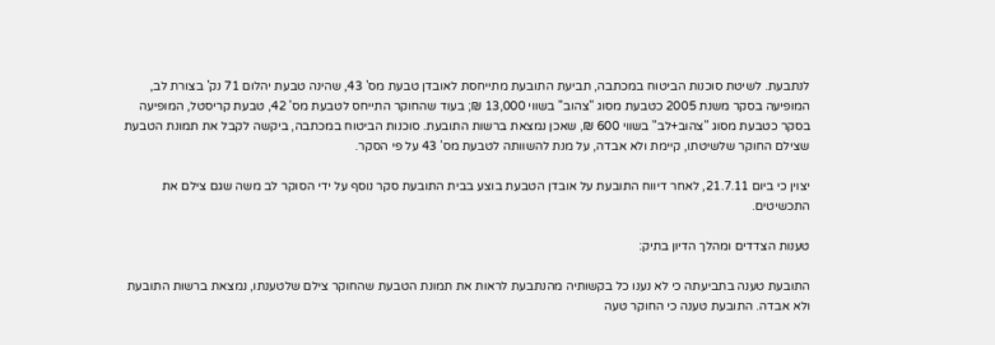לנתבעת. לשיטת סוכנות הביטוח במכתבה, תביעת התובעת מתייחסת לאובדן טבעת מס' 43, שהינה טבעת יהלום 71 נק' בצורת לב, המופיעה בסקר משנת 2005 כטבעת מסוג "צהוב" בשווי 13,000 ₪; בעוד שהחוקר התייחס לטבעת מס' 42, טבעת קריסטל, המופיעה בסקר כטבעת מסוג "צהוב+לב" בשווי 600 ₪, שאכן נמצאת ברשות התובעת. סוכנות הביטוח במכתבה, ביקשה לקבל את תמונת הטבעת שצילם החוקר שלשיטתו, קיימת ולא אבדה, על מנת להשוותה לטבעת מס' 43 על פי הסקר.

יצוין כי ביום 21.7.11, לאחר דיווח התובעת על אובדן הטבעת בוצע בבית התובעת סקר נוסף על ידי הסוקר לב משה שגם צילם את התכשיטים.

טענות הצדדים ומהלך הדיון בתיק:

התובעת טענה בתביעתה כי לא נענו כל בקשותיה מהנתבעת לראות את תמונת הטבעת שהחוקר צילם שלטענתו, נמצאת ברשות התובעת ולא אבדה. התובעת טענה כי החוקר טעה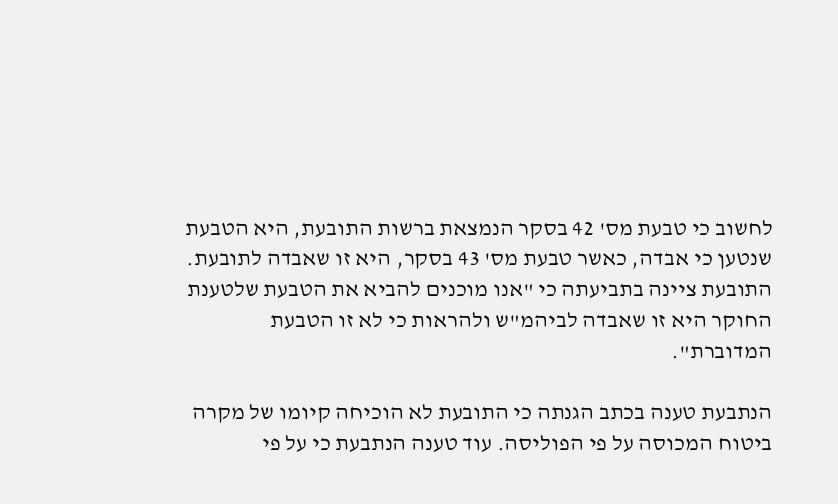לחשוב כי טבעת מס' 42 בסקר הנמצאת ברשות התובעת, היא הטבעת שנטען כי אבדה, כאשר טבעת מס' 43 בסקר, היא זו שאבדה לתובעת. התובעת ציינה בתביעתה כי "אנו מוכנים להביא את הטבעת שלטענת החוקר היא זו שאבדה לביהמ"ש ולהראות כי לא זו הטבעת המדוברת".

הנתבעת טענה בכתב הגנתה כי התובעת לא הוכיחה קיומו של מקרה ביטוח המכוסה על פי הפוליסה. עוד טענה הנתבעת כי על פי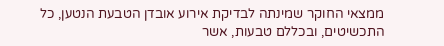ממצאי החוקר שמינתה לבדיקת אירוע אובדן הטבעת הנטען, כל התכשיטים, ובכללם טבעות, אשר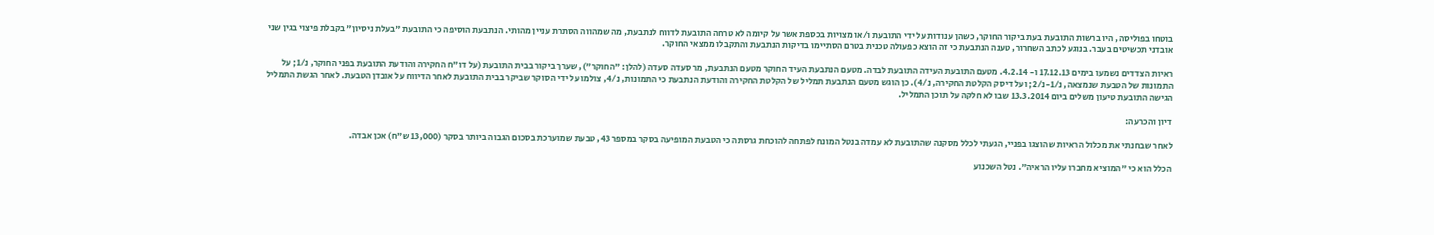בוטחו בפוליסה, היו ברשות התובעת בעת ביקור החוקר, כשהן ענודות על ידי התובעת ו/או מצויות בכספת אשר על קיומה לא טרחה התובעת לדווח לנתבעת, מה שמהווה הסתרת עניין מהותי. הנתבעת הוסיפה כי התובעת "בעלת ניסיון" בקבלת פיצוי בגין שני אובדני תכשיטים בעבר. בנוגע לכתב השחרור, טענה הנתבעת כי זה הוצא כפעולה טכנית בטרם הסתיימו בדיקות הנתבעת והתקבלו ממצאי החוקר.

ראיות הצדדים נשמעו בימים 17.12.13 ו- 4.2.14. מטעם התובעת העידה התובעת לבדה. מטעם הנתבעת העיד החוקר מטעם הנתבעת, מר סעדה סעדה (להלן: "החוקר"), שערך ביקור בבית התובעת (על דו"ח החקירה והודעת התובעת בפני החוקר, נ/1; על התמונות של הטבעת שנמצאה, נ/1-נ/2; ועל דיסק הקלטת החקירה, נ/4). כן הוגש מטעם הנתבעת תמליל של הקלטת החקירה והודעת הנתבעת כי התמונות, נ/4, צולמו על ידי הסוקר שביקר בבית התובעת לאחר הדיווח על אובדן הטבעת. לאחר הגשת התמליל הגישה התובעת טיעון משלים ביום 13.3.2014 שבו לא חלקה על תוכן התמליל.

דיון והכרעה:

לאחר שבחנתי את מכלול הראיות שהוצגו בפניי, הגעתי לכלל מסקנה שהתובעת לא עמדה בנטל המונח לפתחה להוכחת גרסתה כי הטבעת המופיעה בסקר במספר 43, טבעת שמוערכת בסכום הגבוה ביותר בסקר (13,000 ש"ח) אכן אבדה.

הכלל הוא כי "המוציא מחברו עליו הראיה". נטל השכנוע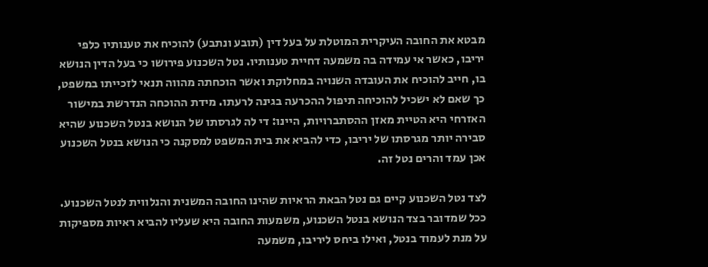מבטא את החובה העיקרית המוטלת על בעל דין (תובע ונתבע) להוכיח את טענותיו כלפי יריבו, כאשר אי עמידה בה משמעה דחיית טענותיו. נטל השכנוע פירושו כי בעל הדין הנושא בו, חייב להוכיח את העובדה השנויה במחלוקת ואשר הוכחתה מהווה תנאי לזכייתו במשפט, כך שאם לא ישכיל להוכיחה תיפול ההכרעה בגינה לרעתו. מידת ההוכחה הנדרשת במישור האזרחי היא הטיית מאזן ההסתברויות, היינו: די לה לגרסתו של הנושא בנטל השכנוע שהיא סבירה יותר מגרסתו של יריבו, כדי להביא את בית המשפט למסקנה כי הנושא בנטל השכנוע אכן עמד והרים נטל זה.

לצד נטל השכנוע קיים גם נטל הבאת הראיות שהינו החובה המשנית והנלווית לנטל השכנוע. ככל שמדובר בצד הנושא בנטל השכנוע, משמעות החובה היא שעליו להביא ראיות מספיקות על מנת לעמוד בנטל, ואילו ביחס ליריבו, משמעה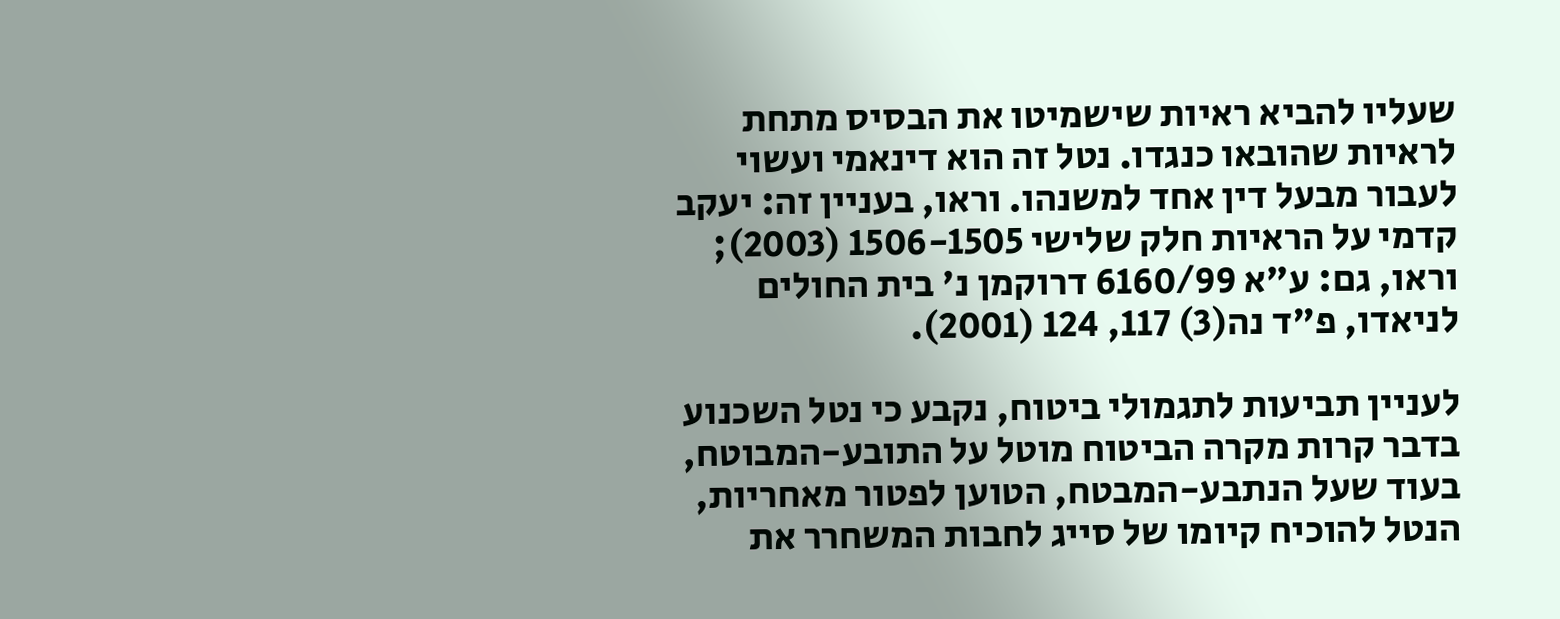שעליו להביא ראיות שישמיטו את הבסיס מתחת לראיות שהובאו כנגדו. נטל זה הוא דינאמי ועשוי לעבור מבעל דין אחד למשנהו. וראו, בעניין זה: יעקב קדמי על הראיות חלק שלישי 1506-1505 (2003); וראו, גם: ע"א 6160/99 דרוקמן נ' בית החולים לניאדו, פ"ד נה(3) 117, 124 (2001).

לעניין תביעות לתגמולי ביטוח, נקבע כי נטל השכנוע בדבר קרות מקרה הביטוח מוטל על התובע-המבוטח, בעוד שעל הנתבע-המבטח, הטוען לפטור מאחריות, הנטל להוכיח קיומו של סייג לחבות המשחרר את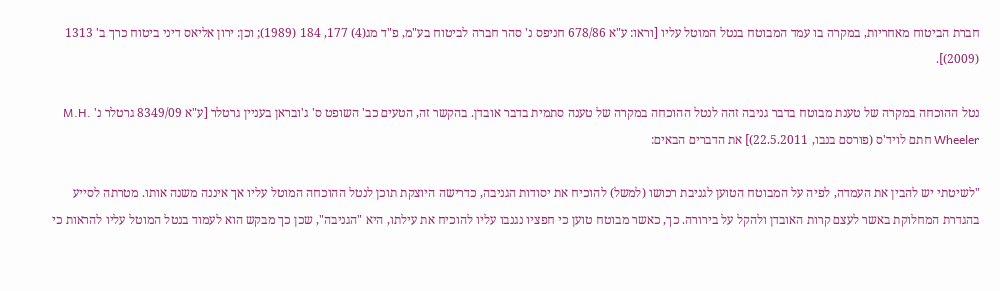חברת הביטוח מאחריות, במקרה בו עמד המבוטח בנטל המוטל עליו [וראו: ע"א 678/86 חניפס נ' סהר חברה לביטוח בע"מ, פ"ד מג(4) 177, 184 (1989); וכן: ירון אליאס דיני ביטוח כרך ב' 1313 (2009)].

נטל ההוכחה במקרה של טענת מבוטח בדבר גניבה זהה לנטל ההוכחה במקרה של טענה סתמית בדבר אובדן. בהקשר זה, הטעים כב' השופט ס' ג'ובראן בעניין גרטלר [ע"א 8349/09 גרטלר נ' M.H. Wheeler חתם לויד'ס (פורסם בנבו, 22.5.2011)] את הדברים הבאים:

"לשיטתי יש להבין את העמדה, לפיה על המבוטח הטוען לגניבת רכושו (למשל) להוכיח את יסודות הגניבה, כדרישה היוצקת תוכן לנטל ההוכחה המוטל עליו אך איננה משנה אותו. מטרתה לסייע בהגדרת המחלוקת באשר לעצם קרות האובדן ולהקל על בירורה. כך, כאשר מבוטח טוען כי חפציו נגנבו עליו להוכיח את עילתו, היא "הגניבה", שכן כך מבקש הוא לעמוד בנטל המוטל עליו להראות כי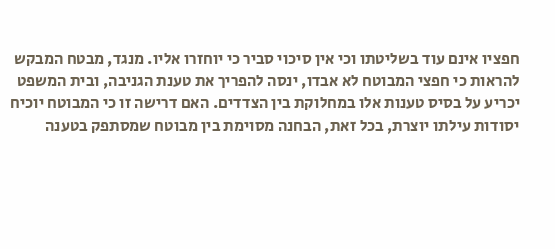חפציו אינם עוד בשליטתו וכי אין סיכוי סביר כי יוחזרו אליו. מנגד, מבטח המבקש להראות כי חפצי המבוטח לא אבדו, ינסה להפריך את טענת הגניבה, ובית המשפט יכריע על בסיס טענות אלו במחלוקת בין הצדדים. האם דרישה זו כי המבוטח יוכיח יסודות עילתו יוצרת, בכל זאת, הבחנה מסוימת בין מבוטח שמסתפק בטענה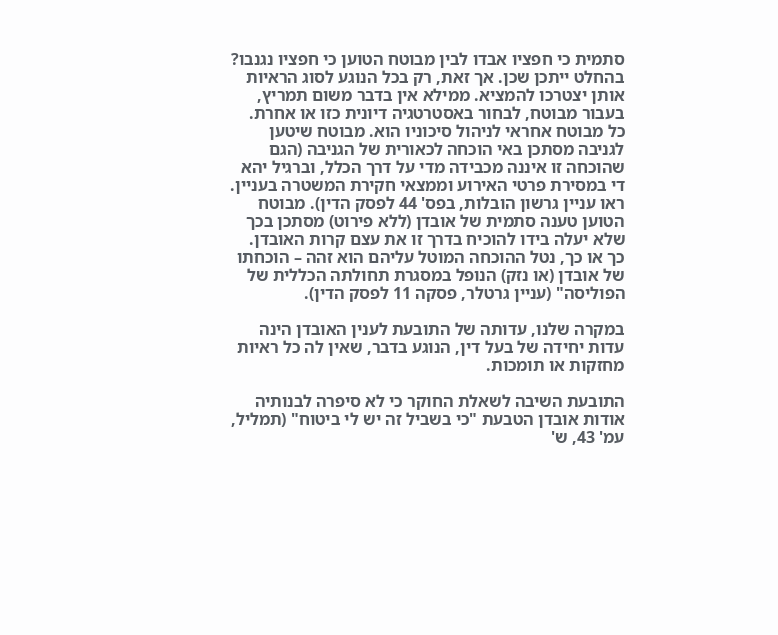סתמית כי חפציו אבדו לבין מבוטח הטוען כי חפציו נגנבו? בהחלט ייתכן שכן. אך זאת, רק בכל הנוגע לסוג הראיות אותן יצטרכו להמציא. ממילא אין בדבר משום תמריץ, בעבור מבוטח, לבחור באסטרטגיה דיונית כזו או אחרת. כל מבוטח אחראי לניהול סיכוניו הוא. מבוטח שיטען לגניבה מסתכן באי הוכחה לכאורית של הגניבה (הגם שהוכחה זו איננה מכבידה מדי על דרך הכלל, וברגיל יהא די במסירת פרטי האירוע וממצאי חקירת המשטרה בעניין. ראו עניין גרשון הובלות, בפס' 44 לפסק הדין). מבוטח הטוען טענה סתמית של אובדן (ללא פירוט) מסתכן בכך שלא יעלה בידו להוכיח בדרך זו את עצם קרות האובדן. כך או כך, נטל ההוכחה המוטל עליהם הוא זהה – הוכחתו של אובדן (או נזק) הנופל במסגרת תחולתה הכללית של הפוליסה" (עניין גרטלר, פסקה 11 לפסק הדין).

במקרה שלנו, עדותה של התובעת לענין האובדן הינה עדות יחידה של בעל דין, הנוגע בדבר, שאין לה כל ראיות מחזקות או תומכות.

התובעת השיבה לשאלת החוקר כי לא סיפרה לבנותיה אודות אובדן הטבעת "כי בשביל זה יש לי ביטוח" (תמליל, עמ' 43, ש'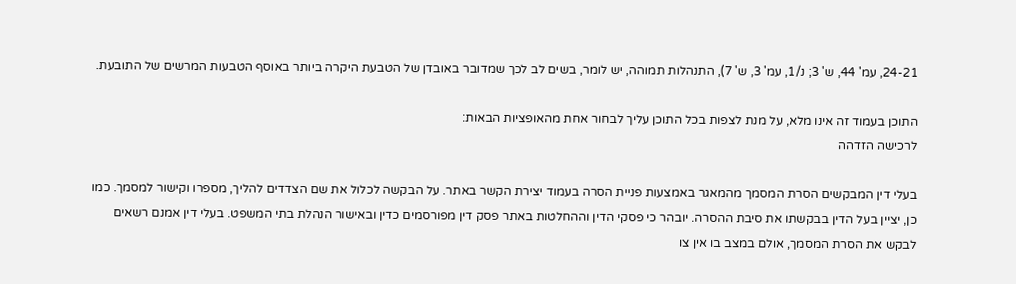24-21, עמ' 44, ש' 3; נ/1, עמ' 3, ש' 7), התנהלות תמוהה, יש לומר, בשים לב לכך שמדובר באובדן של הטבעת היקרה ביותר באוסף הטבעות המרשים של התובעת.

התוכן בעמוד זה אינו מלא, על מנת לצפות בכל התוכן עליך לבחור אחת מהאופציות הבאות:
לרכישה הזדהה

בעלי דין המבקשים הסרת המסמך מהמאגר באמצעות פניית הסרה בעמוד יצירת הקשר באתר. על הבקשה לכלול את שם הצדדים להליך, מספרו וקישור למסמך. כמו כן, יציין בעל הדין בבקשתו את סיבת ההסרה. יובהר כי פסקי הדין וההחלטות באתר פסק דין מפורסמים כדין ובאישור הנהלת בתי המשפט. בעלי דין אמנם רשאים לבקש את הסרת המסמך, אולם במצב בו אין צו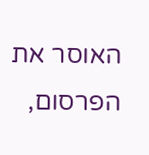האוסר את הפרסום,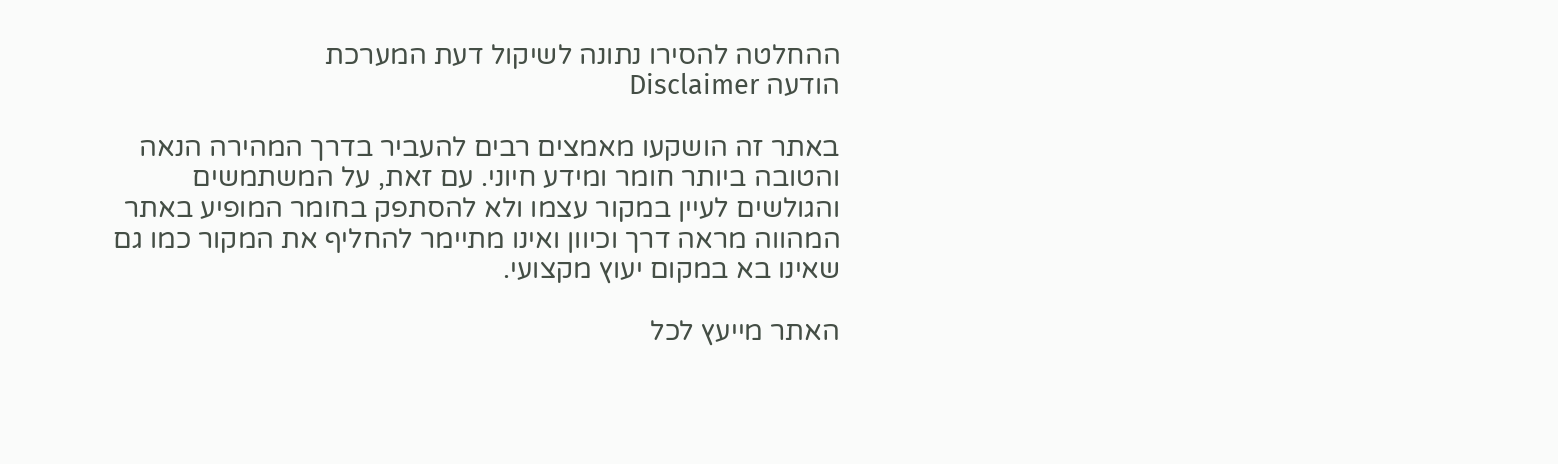ההחלטה להסירו נתונה לשיקול דעת המערכת
הודעה Disclaimer

באתר זה הושקעו מאמצים רבים להעביר בדרך המהירה הנאה והטובה ביותר חומר ומידע חיוני. עם זאת, על המשתמשים והגולשים לעיין במקור עצמו ולא להסתפק בחומר המופיע באתר המהווה מראה דרך וכיוון ואינו מתיימר להחליף את המקור כמו גם שאינו בא במקום יעוץ מקצועי.

האתר מייעץ לכל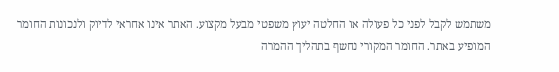משתמש לקבל לפני כל פעולה או החלטה יעוץ משפטי מבעל מקצוע. האתר אינו אחראי לדיוק ולנכונות החומר המופיע באתר. החומר המקורי נחשף בתהליך ההמרה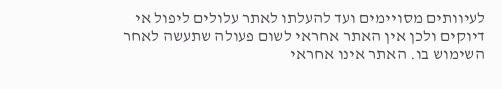לעיוותים מסויימים ועד להעלתו לאתר עלולים ליפול אי דיוקים ולכן אין האתר אחראי לשום פעולה שתעשה לאחר השימוש בו. האתר אינו אחראי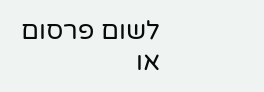לשום פרסום או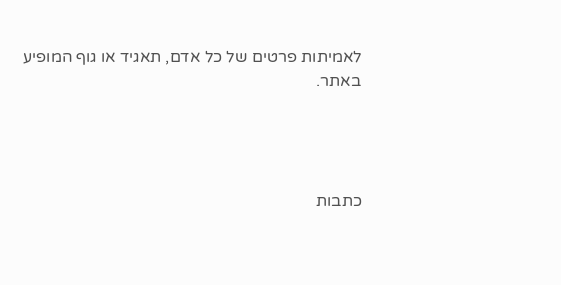לאמיתות פרטים של כל אדם, תאגיד או גוף המופיע באתר.




כתבות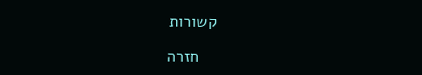קשורות

    חזרה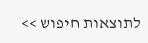לתוצאות חיפוש >>